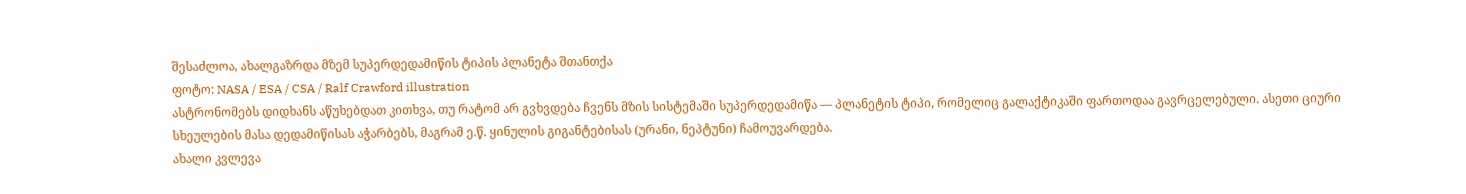შესაძლოა, ახალგაზრდა მზემ სუპერდედამიწის ტიპის პლანეტა შთანთქა
ფოტო: NASA / ESA / CSA / Ralf Crawford illustration
ასტრონომებს დიდხანს აწუხებდათ კითხვა, თუ რატომ არ გვხვდება ჩვენს მზის სისტემაში სუპერდედამიწა — პლანეტის ტიპი, რომელიც გალაქტიკაში ფართოდაა გავრცელებული. ასეთი ციური სხეულების მასა დედამიწისას აჭარბებს, მაგრამ ე.წ. ყინულის გიგანტებისას (ურანი, ნეპტუნი) ჩამოუვარდება.
ახალი კვლევა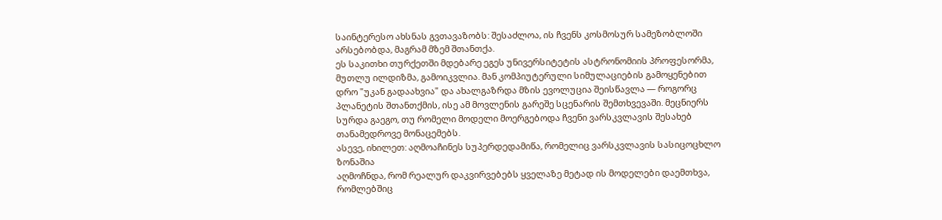საინტერესო ახსნას გვთავაზობს: შესაძლოა, ის ჩვენს კოსმოსურ სამეზობლოში არსებობდა, მაგრამ მზემ შთანთქა.
ეს საკითხი თურქეთში მდებარე ეგეს უნივერსიტეტის ასტრონომიის პროფესორმა, მუთლუ ილდიზმა, გამოიკვლია. მან კომპიუტერული სიმულაციების გამოყენებით დრო "უკან გადაახვია" და ახალგაზრდა მზის ევოლუცია შეისწავლა — როგორც პლანეტის შთანთქმის, ისე ამ მოვლენის გარეშე სცენარის შემთხვევაში. მეცნიერს სურდა გაეგო, თუ რომელი მოდელი მოერგებოდა ჩვენი ვარსკვლავის შესახებ თანამედროვე მონაცემებს.
ასევე, იხილეთ: აღმოაჩინეს სუპერდედამიწა, რომელიც ვარსკვლავის სასიცოცხლო ზონაშია
აღმოჩნდა, რომ რეალურ დაკვირვებებს ყველაზე მეტად ის მოდელები დაემთხვა, რომლებშიც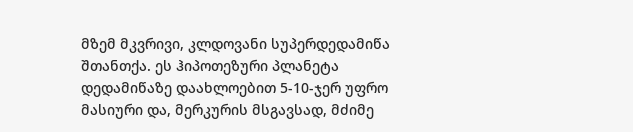მზემ მკვრივი, კლდოვანი სუპერდედამიწა შთანთქა. ეს ჰიპოთეზური პლანეტა დედამიწაზე დაახლოებით 5-10-ჯერ უფრო მასიური და, მერკურის მსგავსად, მძიმე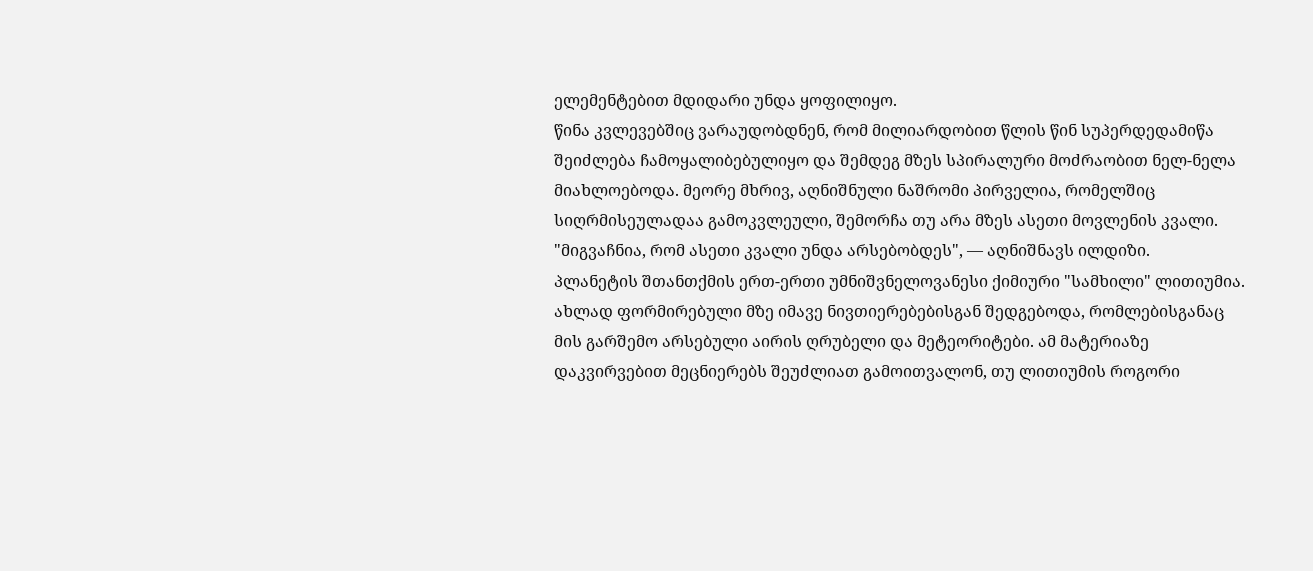ელემენტებით მდიდარი უნდა ყოფილიყო.
წინა კვლევებშიც ვარაუდობდნენ, რომ მილიარდობით წლის წინ სუპერდედამიწა შეიძლება ჩამოყალიბებულიყო და შემდეგ მზეს სპირალური მოძრაობით ნელ-ნელა მიახლოებოდა. მეორე მხრივ, აღნიშნული ნაშრომი პირველია, რომელშიც სიღრმისეულადაა გამოკვლეული, შემორჩა თუ არა მზეს ასეთი მოვლენის კვალი.
"მიგვაჩნია, რომ ასეთი კვალი უნდა არსებობდეს", — აღნიშნავს ილდიზი.
პლანეტის შთანთქმის ერთ-ერთი უმნიშვნელოვანესი ქიმიური "სამხილი" ლითიუმია. ახლად ფორმირებული მზე იმავე ნივთიერებებისგან შედგებოდა, რომლებისგანაც მის გარშემო არსებული აირის ღრუბელი და მეტეორიტები. ამ მატერიაზე დაკვირვებით მეცნიერებს შეუძლიათ გამოითვალონ, თუ ლითიუმის როგორი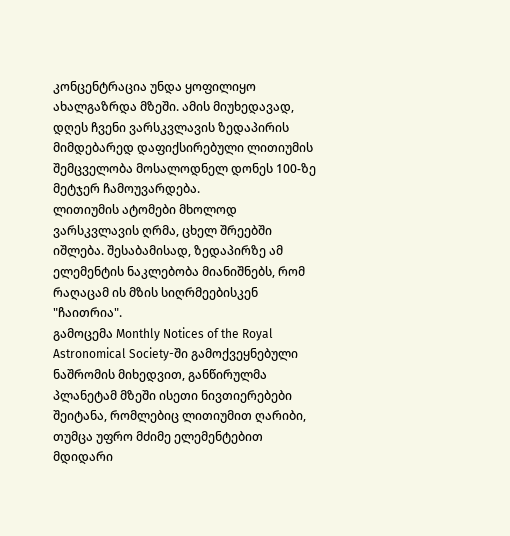კონცენტრაცია უნდა ყოფილიყო ახალგაზრდა მზეში. ამის მიუხედავად, დღეს ჩვენი ვარსკვლავის ზედაპირის მიმდებარედ დაფიქსირებული ლითიუმის შემცველობა მოსალოდნელ დონეს 100-ზე მეტჯერ ჩამოუვარდება.
ლითიუმის ატომები მხოლოდ ვარსკვლავის ღრმა, ცხელ შრეებში იშლება. შესაბამისად, ზედაპირზე ამ ელემენტის ნაკლებობა მიანიშნებს, რომ რაღაცამ ის მზის სიღრმეებისკენ "ჩაითრია".
გამოცემა Monthly Notices of the Royal Astronomical Society-ში გამოქვეყნებული ნაშრომის მიხედვით, განწირულმა პლანეტამ მზეში ისეთი ნივთიერებები შეიტანა, რომლებიც ლითიუმით ღარიბი, თუმცა უფრო მძიმე ელემენტებით მდიდარი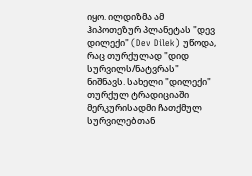იყო. ილდიზმა ამ ჰიპოთეზურ პლანეტას "დევ დილექი" (Dev Dilek) უწოდა, რაც თურქულად "დიდ სურვილს/ნატვრას" ნიშნავს. სახელი "დილექი" თურქულ ტრადიციაში მერკურისადმი ჩათქმულ სურვილებთან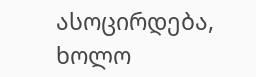ასოცირდება, ხოლო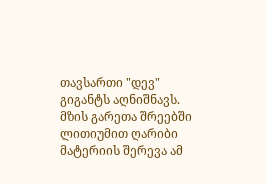თავსართი "დევ" გიგანტს აღნიშნავს.
მზის გარეთა შრეებში ლითიუმით ღარიბი მატერიის შერევა ამ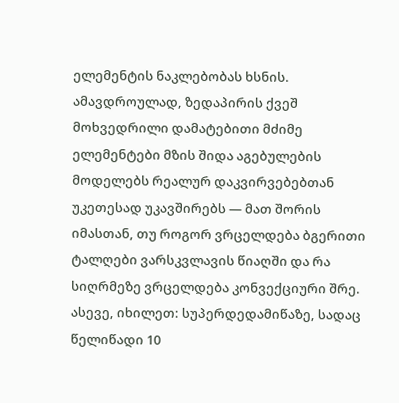ელემენტის ნაკლებობას ხსნის. ამავდროულად, ზედაპირის ქვეშ მოხვედრილი დამატებითი მძიმე ელემენტები მზის შიდა აგებულების მოდელებს რეალურ დაკვირვებებთან უკეთესად უკავშირებს — მათ შორის იმასთან, თუ როგორ ვრცელდება ბგერითი ტალღები ვარსკვლავის წიაღში და რა სიღრმეზე ვრცელდება კონვექციური შრე.
ასევე, იხილეთ: სუპერდედამიწაზე, სადაც წელიწადი 10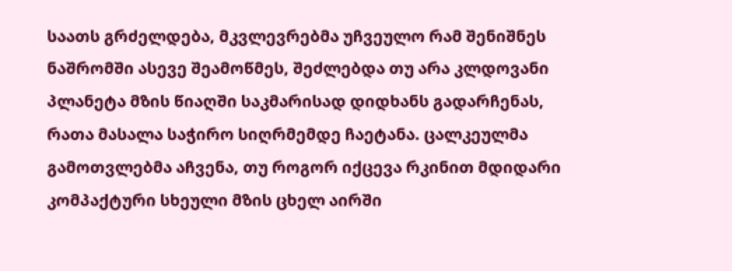საათს გრძელდება, მკვლევრებმა უჩვეულო რამ შენიშნეს
ნაშრომში ასევე შეამოწმეს, შეძლებდა თუ არა კლდოვანი პლანეტა მზის წიაღში საკმარისად დიდხანს გადარჩენას, რათა მასალა საჭირო სიღრმემდე ჩაეტანა. ცალკეულმა გამოთვლებმა აჩვენა, თუ როგორ იქცევა რკინით მდიდარი კომპაქტური სხეული მზის ცხელ აირში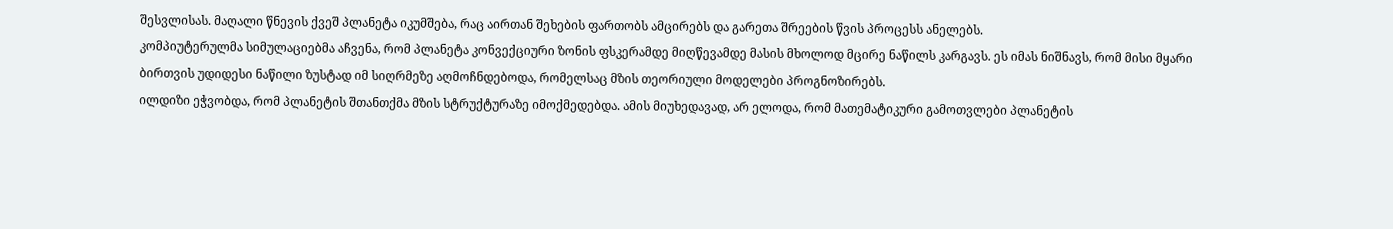შესვლისას. მაღალი წნევის ქვეშ პლანეტა იკუმშება, რაც აირთან შეხების ფართობს ამცირებს და გარეთა შრეების წვის პროცესს ანელებს.
კომპიუტერულმა სიმულაციებმა აჩვენა, რომ პლანეტა კონვექციური ზონის ფსკერამდე მიღწევამდე მასის მხოლოდ მცირე ნაწილს კარგავს. ეს იმას ნიშნავს, რომ მისი მყარი ბირთვის უდიდესი ნაწილი ზუსტად იმ სიღრმეზე აღმოჩნდებოდა, რომელსაც მზის თეორიული მოდელები პროგნოზირებს.
ილდიზი ეჭვობდა, რომ პლანეტის შთანთქმა მზის სტრუქტურაზე იმოქმედებდა. ამის მიუხედავად, არ ელოდა, რომ მათემატიკური გამოთვლები პლანეტის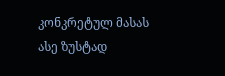კონკრეტულ მასას ასე ზუსტად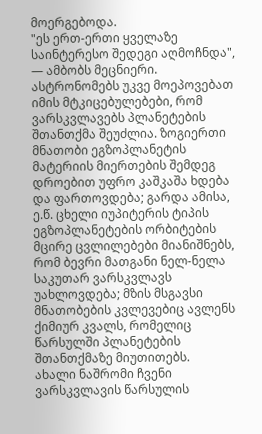მოერგებოდა.
"ეს ერთ-ერთი ყველაზე საინტერესო შედეგი აღმოჩნდა", — ამბობს მეცნიერი.
ასტრონომებს უკვე მოეპოვებათ იმის მტკიცებულებები, რომ ვარსკვლავებს პლანეტების შთანთქმა შეუძლია. ზოგიერთი მნათობი ეგზოპლანეტის მატერიის მიერთების შემდეგ დროებით უფრო კაშკაშა ხდება და ფართოვდება; გარდა ამისა, ე.წ. ცხელი იუპიტერის ტიპის ეგზოპლანეტების ორბიტების მცირე ცვლილებები მიანიშნებს, რომ ბევრი მათგანი ნელ-ნელა საკუთარ ვარსკვლავს უახლოვდება; მზის მსგავსი მნათობების კვლევებიც ავლენს ქიმიურ კვალს, რომელიც წარსულში პლანეტების შთანთქმაზე მიუთითებს.
ახალი ნაშრომი ჩვენი ვარსკვლავის წარსულის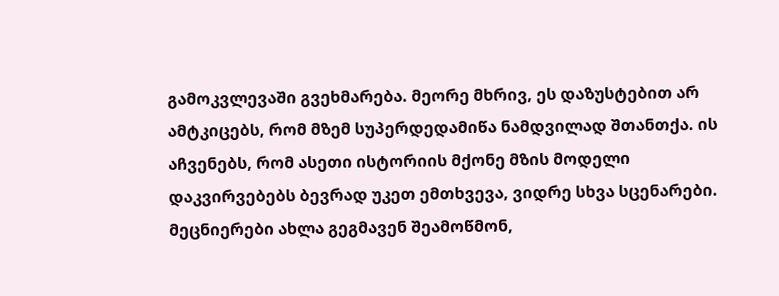გამოკვლევაში გვეხმარება. მეორე მხრივ, ეს დაზუსტებით არ ამტკიცებს, რომ მზემ სუპერდედამიწა ნამდვილად შთანთქა. ის აჩვენებს, რომ ასეთი ისტორიის მქონე მზის მოდელი დაკვირვებებს ბევრად უკეთ ემთხვევა, ვიდრე სხვა სცენარები. მეცნიერები ახლა გეგმავენ შეამოწმონ,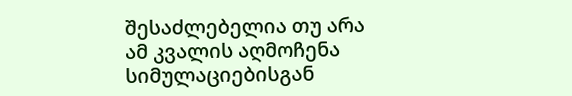შესაძლებელია თუ არა ამ კვალის აღმოჩენა სიმულაციებისგან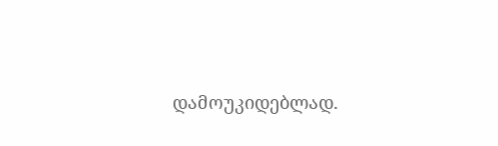დამოუკიდებლად.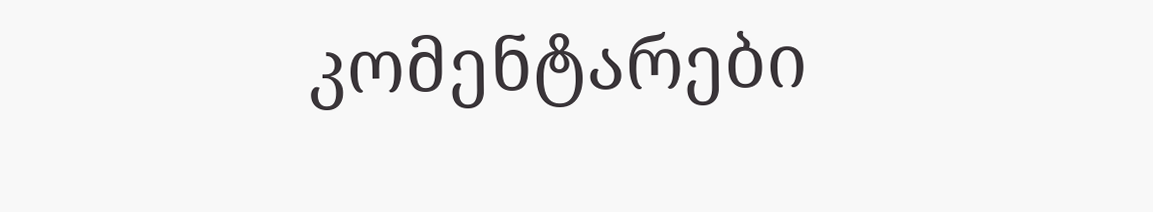კომენტარები